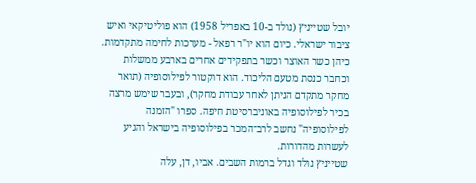יובל שטייניץ (נולד ב-10 באפריל 1958) הוא פוליטיקאי ואיש ציבור ישראלי. כיום הוא יו"ר רפאל - מערכות לחימה מתקדמות. כיהן כשר האוצר וכשר בתפקידים אחרים בארבע ממשלות וכחבר כנסת מטעם הליכוד. הוא דוקטור לפילוסופיה (תואר מחקר מתקדם הניתן לאחר עבודת מחקר), ובעבר שימש מרצה בכיר לפילוסופיה באוניברסיטת חיפה. ספרו "הזמנה לפילוסופיה" נחשב לרב־המכר בפילוסופיה בישראל והגיע לעשרות מהדורות.
שטייניץ נולד וגדל ברמות השבים. אביו, דן, עלה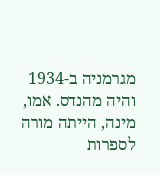מגרמניה ב-1934 והיה מהנדס. אמו, מינה, הייתה מורה לספרות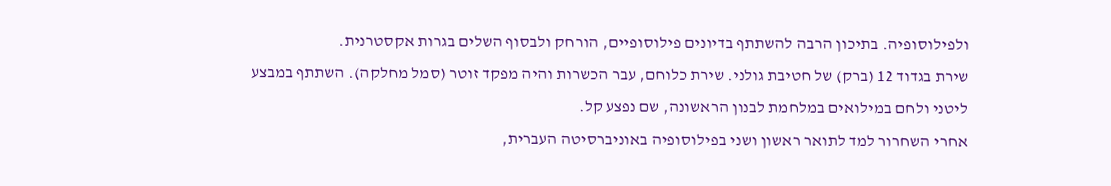ולפילוסופיה. בתיכון הרבה להשתתף בדיונים פילוסופיים, הורחק ולבסוף השלים בגרות אקסטרנית.
שירת בגדוד 12 (ברק) של חטיבת גולני. שירת כלוחם, עבר הכשרות והיה מפקד זוטר (סמל מחלקה). השתתף במבצע ליטני ולחם במילואים במלחמת לבנון הראשונה, שם נפצע קל.
אחרי השחרור למד לתואר ראשון ושני בפילוסופיה באוניברסיטה העברית,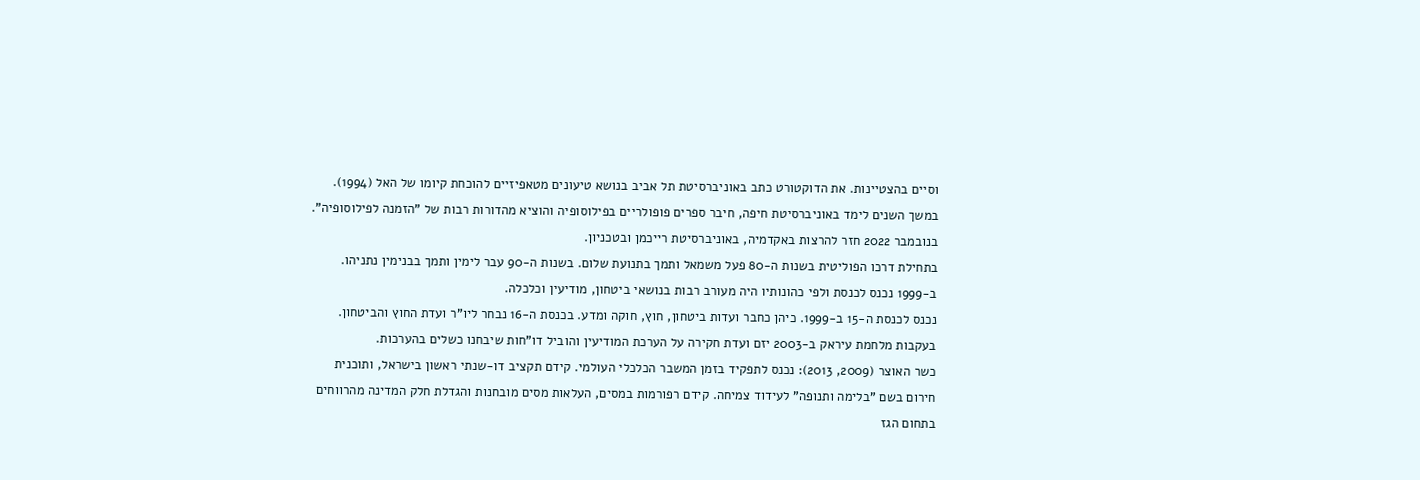וסיים בהצטיינות. את הדוקטורט כתב באוניברסיטת תל אביב בנושא טיעונים מטאפיזיים להוכחת קיומו של האל (1994). במשך השנים לימד באוניברסיטת חיפה, חיבר ספרים פופולריים בפילוסופיה והוציא מהדורות רבות של "הזמנה לפילוסופיה". בנובמבר 2022 חזר להרצות באקדמיה, באוניברסיטת רייכמן ובטכניון.
בתחילת דרכו הפוליטית בשנות ה-80 פעל משמאל ותמך בתנועת שלום. בשנות ה-90 עבר לימין ותמך בבנימין נתניהו. ב-1999 נכנס לכנסת ולפי כהונותיו היה מעורב רבות בנושאי ביטחון, מודיעין וכלכלה.
נכנס לכנסת ה-15 ב-1999. כיהן כחבר ועדות ביטחון, חוץ, חוקה ומדע. בכנסת ה-16 נבחר ליו"ר ועדת החוץ והביטחון. בעקבות מלחמת עיראק ב-2003 יזם ועדת חקירה על הערכת המודיעין והוביל דו"חות שיבחנו כשלים בהערכות.
כשר האוצר (2009, 2013): נכנס לתפקיד בזמן המשבר הכלכלי העולמי. קידם תקציב דו-שנתי ראשון בישראל, ותוכנית חירום בשם "בלימה ותנופה" לעידוד צמיחה. קידם רפורמות במסים, העלאות מסים מובחנות והגדלת חלק המדינה מהרווחים בתחום הגז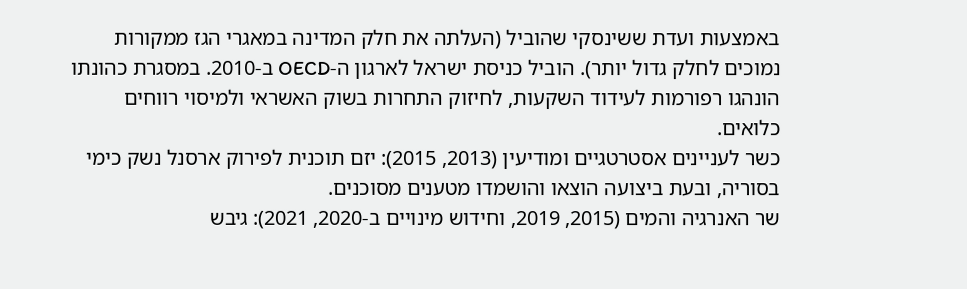באמצעות ועדת ששינסקי שהוביל (העלתה את חלק המדינה במאגרי הגז ממקורות נמוכים לחלק גדול יותר). הוביל כניסת ישראל לארגון ה-OECD ב-2010. במסגרת כהונתו הונהגו רפורמות לעידוד השקעות, לחיזוק התחרות בשוק האשראי ולמיסוי רווחים כלואים.
כשר לעניינים אסטרטגיים ומודיעין (2013, 2015): יזם תוכנית לפירוק ארסנל נשק כימי בסוריה, ובעת ביצועה הוצאו והושמדו מטענים מסוכנים.
שר האנרגיה והמים (2015, 2019, וחידוש מינויים ב-2020, 2021): גיבש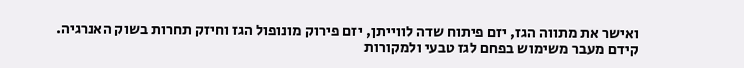ואישר את מתווה הגז, יזם פיתוח שדה לווייתן, יזם פירוק מונופול הגז וחיזק תחרות בשוק האנרגיה. קידם מעבר משימוש בפחם לגז טבעי ולמקורות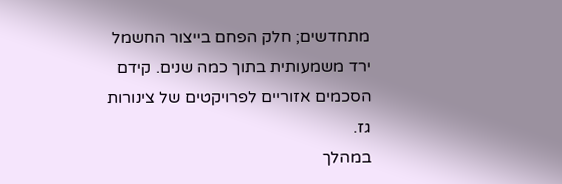מתחדשים; חלק הפחם בייצור החשמל ירד משמעותית בתוך כמה שנים. קידם הסכמים אזוריים לפרויקטים של צינורות גז.
במהלך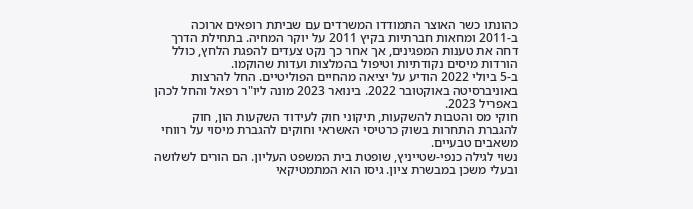כהונתו כשר האוצר התמודדו המשרדים עם שביתת רופאים ארוכה ב-2011 ומחאות חברתיות בקיץ 2011 על יוקר המחיה. בתחילת הדרך דחה את טענות המפגינים, אך אחר כך נקט צעדים להפגת הלחץ, כולל הורדות מיסים נקודתיות וטיפול בהמלצות ועדות שהוקמו.
ב-5 ביולי 2022 הודיע על יציאה מהחיים הפוליטיים. החל להרצות באוניברסיטה באוקטובר 2022. בינואר 2023 מונה ליו"ר רפאל והחל לכהן באפריל 2023.
חוקי מס והטבות להשקעות, תיקוני חוק לעידוד השקעות הון, חוק להגברת התחרות בשוק כרטיסי האשראי וחוקים להגברת מיסוי על רווחי משאבים טבעיים.
נשוי לגילה כנפי-שטייניץ, שופטת בית המשפט העליון. הם הורים לשלושה ובעלי משכן במבשרת ציון. גיסו הוא המתמטיקאי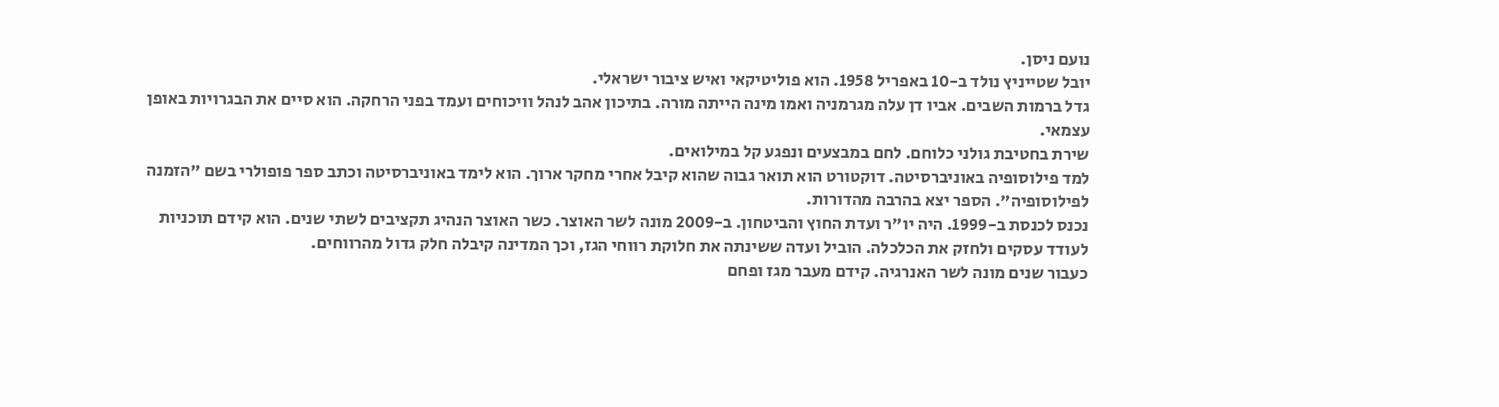נועם ניסן.
יובל שטייניץ נולד ב-10 באפריל 1958. הוא פוליטיקאי ואיש ציבור ישראלי.
גדל ברמות השבים. אביו דן עלה מגרמניה ואמו מינה הייתה מורה. בתיכון אהב לנהל וויכוחים ועמד בפני הרחקה. הוא סיים את הבגרויות באופן עצמאי.
שירת בחטיבת גולני כלוחם. לחם במבצעים ונפגע קל במילואים.
למד פילוסופיה באוניברסיטה. דוקטורט הוא תואר גבוה שהוא קיבל אחרי מחקר ארוך. הוא לימד באוניברסיטה וכתב ספר פופולרי בשם "הזמנה לפילוסופיה". הספר יצא בהרבה מהדורות.
נכנס לכנסת ב-1999. היה יו"ר ועדת החוץ והביטחון. ב-2009 מונה לשר האוצר. כשר האוצר הנהיג תקציבים לשתי שנים. הוא קידם תוכניות לעודד עסקים ולחזק את הכלכלה. הוביל ועדה ששינתה את חלוקת רווחי הגז, וכך המדינה קיבלה חלק גדול מהרווחים.
כעבור שנים מונה לשר האנרגיה. קידם מעבר מגז ופחם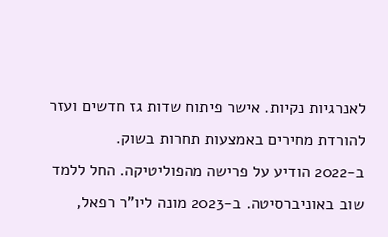לאנרגיות נקיות. אישר פיתוח שדות גז חדשים ועזר להורדת מחירים באמצעות תחרות בשוק.
ב-2022 הודיע על פרישה מהפוליטיקה. החל ללמד שוב באוניברסיטה. ב-2023 מונה ליו"ר רפאל,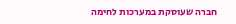חברה שעוסקת במערכות לחימה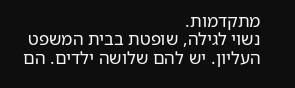מתקדמות.
נשוי לגילה, שופטת בבית המשפט העליון. יש להם שלושה ילדים. הם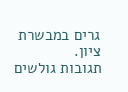גרים במבשרת ציון.
תגובות גולשים